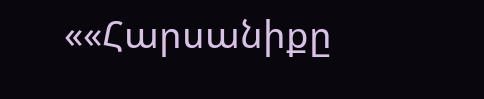««Հարսանիքը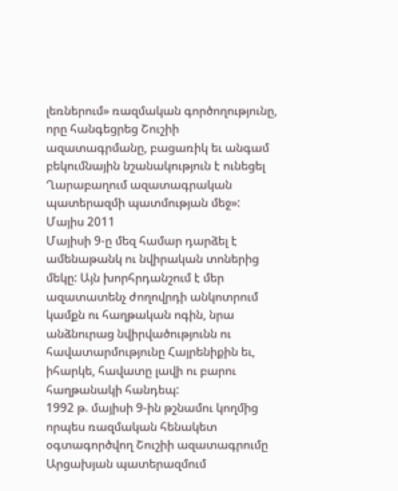լեռներում» ռազմական գործողությունը, որը հանգեցրեց Շուշիի ազատագրմանը, բացառիկ եւ անգամ բեկումնային նշանակություն է ունեցել Ղարաբաղում ազատագրական պատերազմի պատմության մեջ»:
Մայիս 2011
Մայիսի 9-ը մեզ համար դարձել է ամենաթանկ ու նվիրական տոներից մեկը: Այն խորհրդանշում է մեր ազատատենչ ժողովրդի անկոտրում կամքն ու հաղթական ոգին, նրա անձնուրաց նվիրվածությունն ու հավատարմությունը Հայրենիքին եւ, իհարկե, հավատը լավի ու բարու հաղթանակի հանդեպ:
1992 թ. մայիսի 9-ին թշնամու կողմից որպես ռազմական հենակետ օգտագործվող Շուշիի ազատագրումը Արցախյան պատերազմում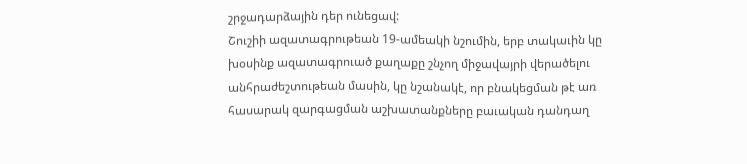շրջադարձային դեր ունեցավ:
Շուշիի ազատագրութեան 19-ամեակի նշումին, երբ տակաւին կը խօսինք ազատագրուած քաղաքը շնչող միջավայրի վերածելու անհրաժեշտութեան մասին, կը նշանակէ, որ բնակեցման թէ առ հասարակ զարգացման աշխատանքները բաւական դանդաղ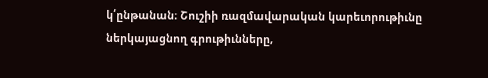կ՛ընթանան։ Շուշիի ռազմավարական կարեւորութիւնը ներկայացնող գրութիւնները,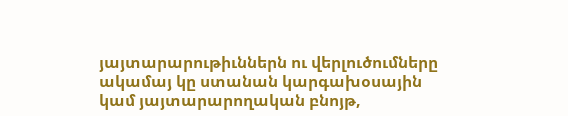յայտարարութիւններն ու վերլուծումները ակամայ կը ստանան կարգախօսային կամ յայտարարողական բնոյթ,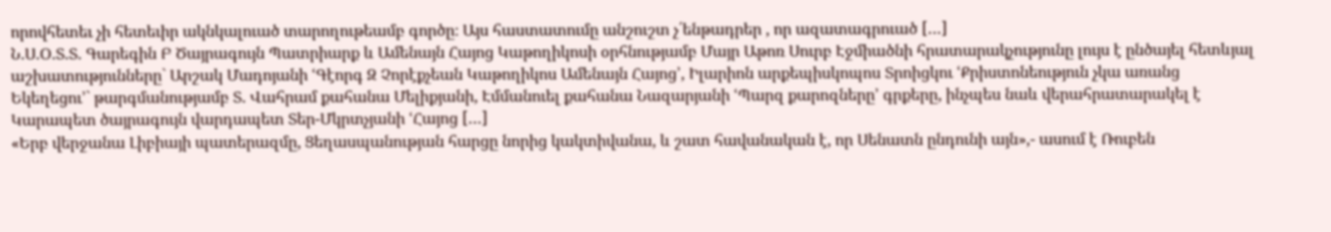որովհետեւ չի հետեւիր ակնկալուած տարողութեամբ գործը։ Այս հաստատումը անշուշտ չ՛ենթադրեր , որ ազատագրուած […]
Ն.Ս.Օ.Տ.Տ. Գարեգին Բ Ծայրագույն Պատրիարք և Ամենայն Հայոց Կաթողիկոսի օրհնությամբ Մայր Աթոռ Սուրբ Էջմիածնի հրատարակչությունը լույս է ընծայել հետևյալ աշխատությունները` Արշակ Մադոյանի ՙԳէորգ Զ Չորէքչեան Կաթողիկոս Ամենայն Հայոց՚, Իլարիոն արքեպիսկոպոս Տրոիցկու ՙՔրիստոնեություն չկա առանց Եկեղեցու՚` թարգմանությամբ Տ. Վահրամ քահանա Մելիքյանի, Էմմանուել քահանա Նազարյանի ՙՊարզ քարոզները՚ գրքերը, ինչպես նաև վերահրատարակել է Կարապետ ծայրագույն վարդապետ Տեր-Մկրտչյանի ՙՀայոց […]
«Երբ վերջանա Լիբիայի պատերազմը, Ցեղասպանության հարցը նորից կակտիվանա, և շատ հավանական է, որ Սենատն ընդունի այն»,- ասում է Ռուբեն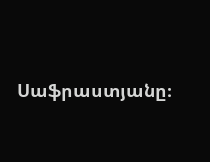Սաֆրաստյանը։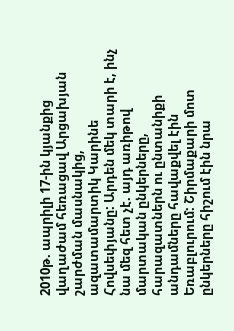2010թ. ապրիլի 17-ին կյանքից վաղաժամ հեռացավ Արցախյան շարժման մասնակից, ազատամարտիկ Կարինե Հովսեփյանը: Արդեն մեկ տարի է, ինչ նա մեզ հետ չէ. այդ առիթով մարտական ընկերները, հարազատներն ու ընտանիքի անդամները հավաքվել էին Եռաբլուրում: Շիրմաքարի մոտ ընկերները հիշում էին նրա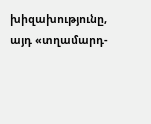խիզախությունը, այդ «տղամարդ-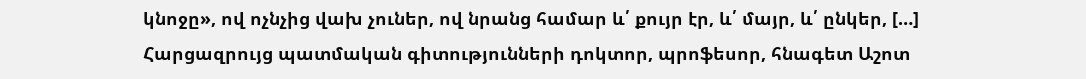կնոջը», ով ոչնչից վախ չուներ, ով նրանց համար և՛ քույր էր, և՛ մայր, և՛ ընկեր, […]
Հարցազրույց պատմական գիտությունների դոկտոր, պրոֆեսոր, հնագետ Աշոտ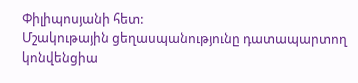Փիլիպոսյանի հետ:
Մշակութային ցեղասպանությունը դատապարտող կոնվենցիա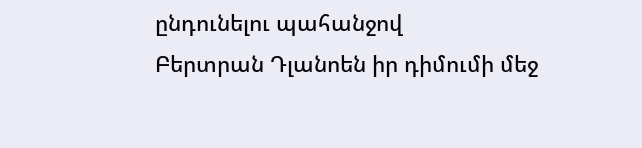ընդունելու պահանջով
Բերտրան Դլանոեն իր դիմումի մեջ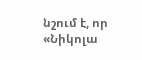նշում է, որ «Նիկոլա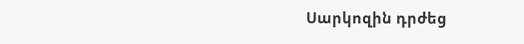Սարկոզին դրժեց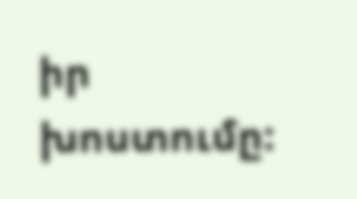իր խոստումը: